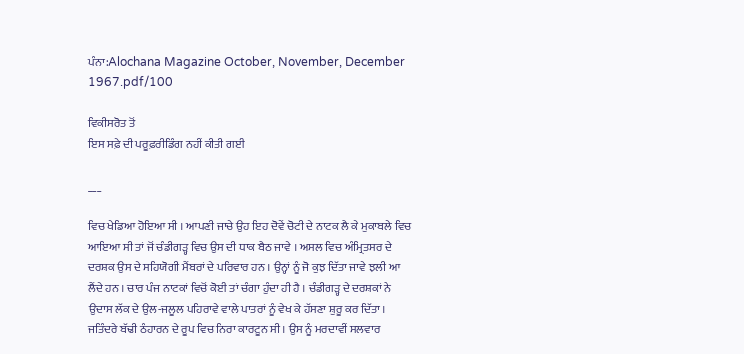ਪੰਨਾ:Alochana Magazine October, November, December 1967.pdf/100

ਵਿਕੀਸਰੋਤ ਤੋਂ
ਇਸ ਸਫ਼ੇ ਦੀ ਪਰੂਫ਼ਰੀਡਿੰਗ ਨਹੀਂ ਕੀਤੀ ਗਈ

___

ਵਿਚ ਖੇਡਿਆ ਹੋਇਆ ਸੀ । ਆਪਣੀ ਜਾਚੇ ਉਹ ਇਹ ਦੋਵੇਂ ਚੋਟੀ ਦੇ ਨਾਟਕ ਲੈ ਕੇ ਮੁਕਾਬਲੇ ਵਿਚ ਆਇਆ ਸੀ ਤਾਂ ਜੋਂ ਚੰਡੀਗੜ੍ਹ ਵਿਚ ਉਸ ਦੀ ਧਾਕ ਬੈਠ ਜਾਵੇ । ਅਸਲ ਵਿਚ ਅੰਮ੍ਰਿਤਸਰ ਦੇ ਦਰਸ਼ਕ ਉਸ ਦੇ ਸਹਿਯੋਗੀ ਮੈਂਬਰਾਂ ਦੇ ਪਰਿਵਾਰ ਹਨ । ਉਨ੍ਹਾਂ ਨੂੰ ਜੋ ਕੁਝ ਦਿੱਤਾ ਜਾਵੇ ਝਲੀ ਆ ਲੈਂਦੇ ਹਨ । ਚਾਰ ਪੰਜ ਨਾਟਕਾਂ ਵਿਚੋਂ ਕੋਈ ਤਾਂ ਚੰਗਾ ਹੁੰਦਾ ਹੀ ਹੈ । ਚੰਡੀਗੜ੍ਹ ਦੇ ਦਰਸ਼ਕਾਂ ਨੇ ਉਦਾਸ ਲੱਕ ਦੇ ਉਲ-ਜਲੂਲ ਪਹਿਰਾਵੇ ਵਾਲੇ ਪਾਤਰਾਂ ਨੂੰ ਵੇਖ ਕੇ ਹੱਸਣਾ ਸ਼ੁਰੂ ਕਰ ਦਿੱਤਾ । ਜਤਿੰਦਰੇ ਬੱਢੀ ਠੰਹਾਰਨ ਦੇ ਰੂਪ ਵਿਚ ਨਿਰਾ ਕਾਰਟੂਨ ਸੀ । ਉਸ ਨੂੰ ਮਰਦਾਵੀਂ ਸਲਵਾਰ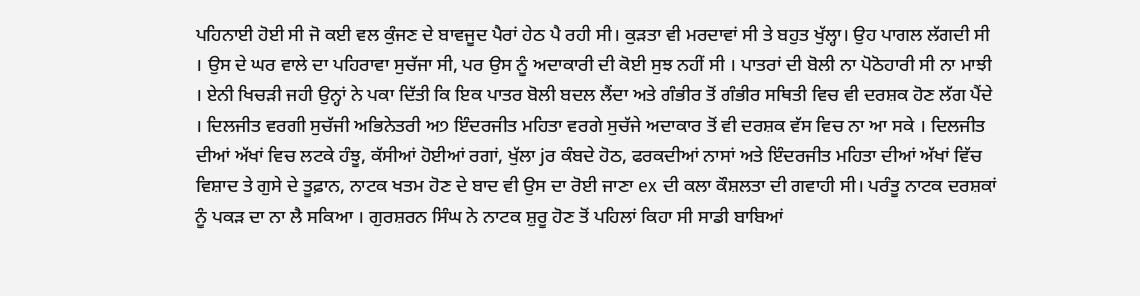ਪਹਿਨਾਈ ਹੋਈ ਸੀ ਜੋ ਕਈ ਵਲ ਕੁੰਜਣ ਦੇ ਬਾਵਜੂਦ ਪੈਰਾਂ ਹੇਠ ਪੈ ਰਹੀ ਸੀ। ਕੁੜਤਾ ਵੀ ਮਰਦਾਵਾਂ ਸੀ ਤੇ ਬਹੁਤ ਖੁੱਲ੍ਹਾ। ਉਹ ਪਾਗਲ ਲੱਗਦੀ ਸੀ । ਉਸ ਦੇ ਘਰ ਵਾਲੇ ਦਾ ਪਹਿਰਾਵਾ ਸੁਚੱਜਾ ਸੀ, ਪਰ ਉਸ ਨੂੰ ਅਦਾਕਾਰੀ ਦੀ ਕੋਈ ਸੁਝ ਨਹੀਂ ਸੀ । ਪਾਤਰਾਂ ਦੀ ਬੋਲੀ ਨਾ ਪੋਠੋਹਾਰੀ ਸੀ ਨਾ ਮਾਝੀ । ਏਨੀ ਖਿਚੜੀ ਜਹੀ ਉਨ੍ਹਾਂ ਨੇ ਪਕਾ ਦਿੱਤੀ ਕਿ ਇਕ ਪਾਤਰ ਬੋਲੀ ਬਦਲ ਲੈਂਦਾ ਅਤੇ ਗੰਭੀਰ ਤੋਂ ਗੰਭੀਰ ਸਥਿਤੀ ਵਿਚ ਵੀ ਦਰਸ਼ਕ ਹੋਣ ਲੱਗ ਪੈਂਦੇ । ਦਿਲਜੀਤ ਵਰਗੀ ਸੁਚੱਜੀ ਅਭਿਨੇਤਰੀ ਅ੭ ਇੰਦਰਜੀਤ ਮਹਿਤਾ ਵਰਗੇ ਸੁਚੱਜੇ ਅਦਾਕਾਰ ਤੋਂ ਵੀ ਦਰਸ਼ਕ ਵੱਸ ਵਿਚ ਨਾ ਆ ਸਕੇ । ਦਿਲਜੀਤ ਦੀਆਂ ਅੱਖਾਂ ਵਿਚ ਲਟਕੇ ਹੰਝੂ, ਕੱਸੀਆਂ ਹੋਈਆਂ ਰਗਾਂ, ਖੁੱਲਾ jਰ ਕੰਬਦੇ ਹੋਠ, ਫਰਕਦੀਆਂ ਨਾਸਾਂ ਅਤੇ ਇੰਦਰਜੀਤ ਮਹਿਤਾ ਦੀਆਂ ਅੱਖਾਂ ਵਿੱਚ ਵਿਸ਼ਾਦ ਤੇ ਗੁਸੇ ਦੇ ਤੂਫ਼ਾਨ, ਨਾਟਕ ਖਤਮ ਹੋਣ ਦੇ ਬਾਦ ਵੀ ਉਸ ਦਾ ਰੋਈ ਜਾਣਾ ex ਦੀ ਕਲਾ ਕੌਸ਼ਲਤਾ ਦੀ ਗਵਾਹੀ ਸੀ। ਪਰੰਤੂ ਨਾਟਕ ਦਰਸ਼ਕਾਂ ਨੂੰ ਪਕੜ ਦਾ ਨਾ ਲੈ ਸਕਿਆ । ਗੁਰਸ਼ਰਨ ਸਿੰਘ ਨੇ ਨਾਟਕ ਸ਼ੁਰੂ ਹੋਣ ਤੋਂ ਪਹਿਲਾਂ ਕਿਹਾ ਸੀ ਸਾਡੀ ਬਾਬਿਆਂ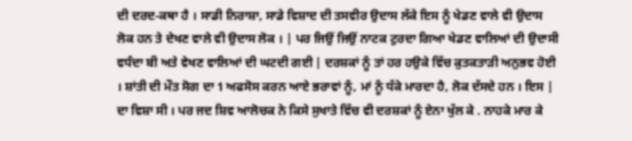ਦੀ ਦਰਦ-ਕਥਾ ਹੈ । ਸਾਡੀ ਨਿਰਾਸ਼ਾ, ਸਾਡੇ ਵਿਸ਼ਾਦ ਦੀ ਤਸਵੀਰ ਉਦਾਸ ਲੱਕੇ ਇਸ ਨੂੰ ਖੇਡਣ ਵਾਲੇ ਵੀ ਉਦਾਸ ਲੋਕ ਹਨ ਤੇ ਦੇਖਣ ਵਾਲੇ ਵੀ ਉਦਾਸ ਲੋਕ । | ਪਰ ਜਿਉਂ ਜਿਉਂ ਨਾਟਕ ਟੁਰਦਾ ਗਿਆ ਖੇਡਣ ਵਾਲਿਆਂ ਦੀ ਉਦਾਸੀ ਵਧੰਦਾ ਬੀ ਅਤੇ ਵੇਖਣ ਵਾਲਿਆਂ ਦੀ ਘਟਦੀ ਗਈ | ਦਰਸ਼ਕਾਂ ਨੂੰ ਤਾਂ ਹਰ ਹਉਕੇ ਵਿੱਚ ਕੁਤਕਤਾੜੀ ਅਨੁਭਵ ਹੋਈ । ਸ਼ਾਂਤੀ ਦੀ ਮੌਤ ਸੋਗ ਦਾ 1 ਅਫਸੋਸ ਕਰਨ ਆਏ ਭਰਾਵਾਂ ਨੂੰ, ਮਾਂ ਨੂੰ ਧੱਕੇ ਮਾਰਦਾ ਹੈ, ਲੋਕ ਦੱਸਦੇ ਹਨ । ਇਸ | ਦਾ ਵਿਸ਼ਾ ਸੀ । ਪਰ ਜਦ ਸ਼ਿਵ ਆਲੋਚਕ ਨੇ ਕਿਸੇ ਸੁਖਾਤੇ ਵਿੱਚ ਵੀ ਦਰਸ਼ਕਾਂ ਨੂੰ ਏਨਾ ਖੁੱਲ ਕੇ . ਨਾਹਕੇ ਮਾਰ ਕੇ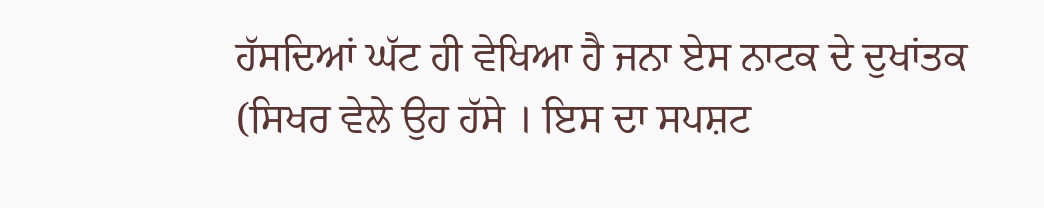ਹੱਸਦਿਆਂ ਘੱਟ ਹੀ ਵੇਖਿਆ ਹੈ ਜਨਾ ਏਸ ਨਾਟਕ ਦੇ ਦੁਖਾਂਤਕ (ਸਿਖਰ ਵੇਲੇ ਉਹ ਹੱਸੇ । ਇਸ ਦਾ ਸਪਸ਼ਟ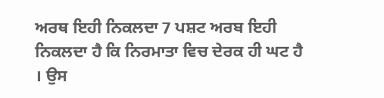ਅਰਥ ਇਹੀ ਨਿਕਲਦਾ 7 ਪਸ਼ਟ ਅਰਬ ਇਹੀ ਨਿਕਲਦਾ ਹੈ ਕਿ ਨਿਰਮਾਤਾ ਵਿਚ ਦੇਰਕ ਹੀ ਘਟ ਹੈ । ਉਸ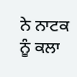ਨੇ ਨਾਟਕ ਨੂੰ ਕਲਾ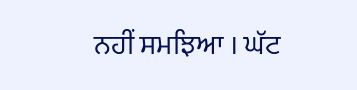ਨਹੀਂ ਸਮਝਿਆ । ਘੱਟ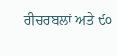ਰੀਚਰਬਲਾਂ ਅਤੇ ੯੦